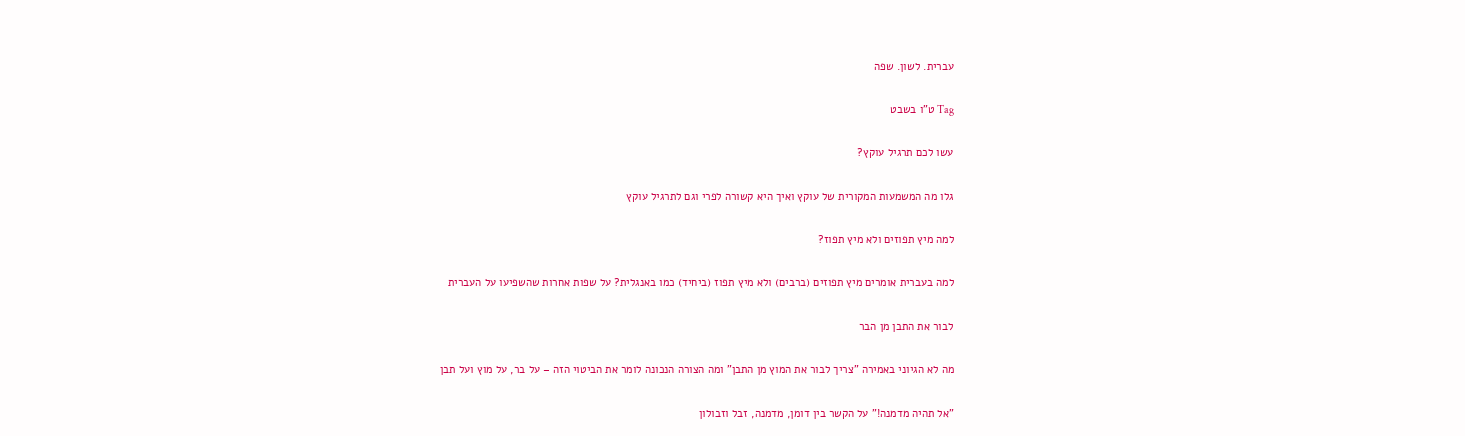עברית. לשון. שפה

Tag ט"ו בשבט

עשו לכם תרגיל עוקץ?

גלו מה המשמעות המקורית של עוקץ ואיך היא קשורה לפרי וגם לתרגיל עוקץ

למה מיץ תפוזים ולא מיץ תפוז?

למה בעברית אומרים מיץ תפוזים (ברבים) ולא מיץ תפוז (ביחיד) כמו באנגלית? על שפות אחרות שהשפיעו על העברית

לבור את התבן מן הבר

מה לא הגיוני באמירה "צריך לבור את המוץ מן התבן" ומה הצורה הנכונה לומר את הביטוי הזה – על בר, על מוץ ועל תבן

"אל תהיה מדמנה!" על הקשר בין דומן, מדמנה, זבל וזבולון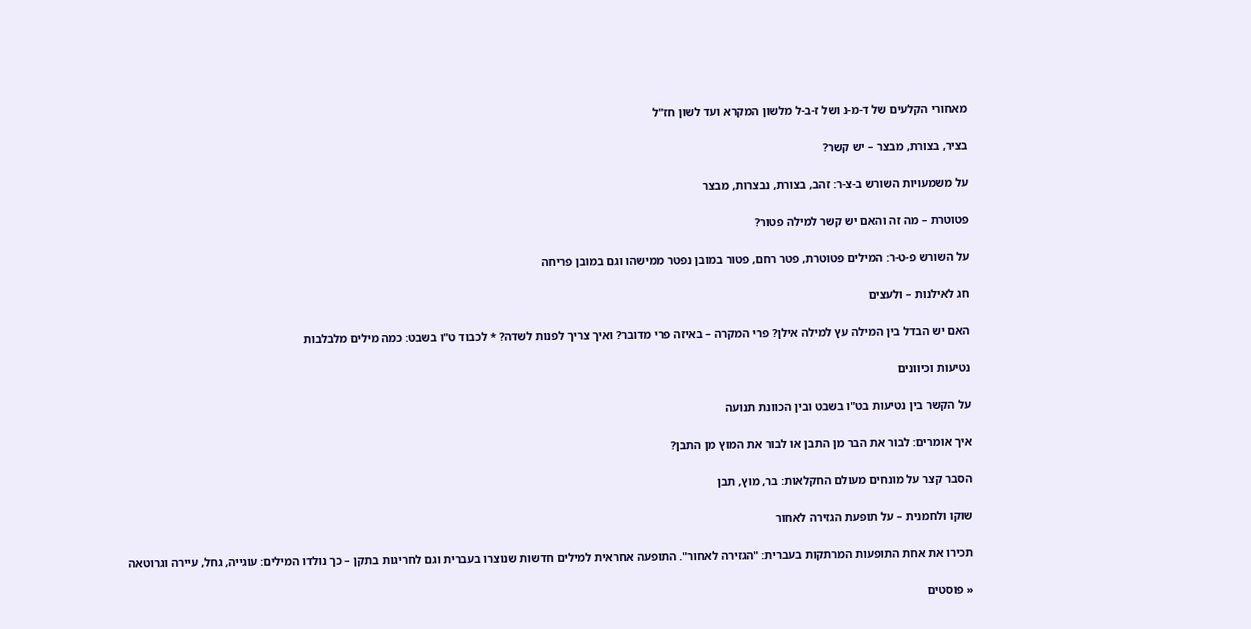מאחורי הקלעים של ד-מ-נ ושל ז-ב-ל מלשון המקרא ועד לשון חז"ל

בציר, בצורת, מבצר – יש קשר?

על משמעויות השורש ב-צ-ר: זהב, בצורת, נבצרות, מבצר

פטוטרת – מה זה והאם יש קשר למילה פטור?

על השורש פ-ט-ר: המילים פטוטרת, פטר רחם, פטור במובן נפטר ממישהו וגם במובן פריחה

חג לאילנות – ולעצים

האם יש הבדל בין המילה עץ למילה אילן? פרי המקרה – באיזה פרי מדובר? ואיך צריך לפנות לשדה? * לכבוד ט"ו בשבט: כמה מילים מלבלבות

נטיעות וכיוונים

על הקשר בין נטיעות בט"ו בשבט ובין הכוונת תנועה

איך אומרים: לבור את הבר מן התבן או לבור את המוץ מן התבן?

הסבר קצר על מונחים מעולם החקלאות: בר, מוץ, תבן

שוקו ולחמנית – על תופעת הגזירה לאחור

תכירו את אחת התופעות המרתקות בעברית: "הגזירה לאחור". התופעה אחראית למילים חדשות שנוצרו בעברית וגם לחריגות בתקן – כך נולדו המילים: עוגייה, גחל, עיירה וגרוטאה

« פוסטים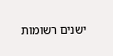ישנים רשומות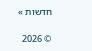חדשות »

© 2026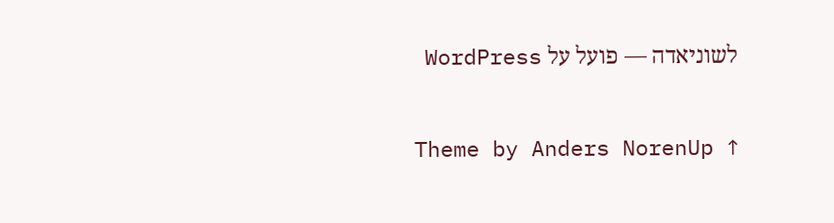לשוניאדה — פועל על WordPress

Theme by Anders NorenUp ↑